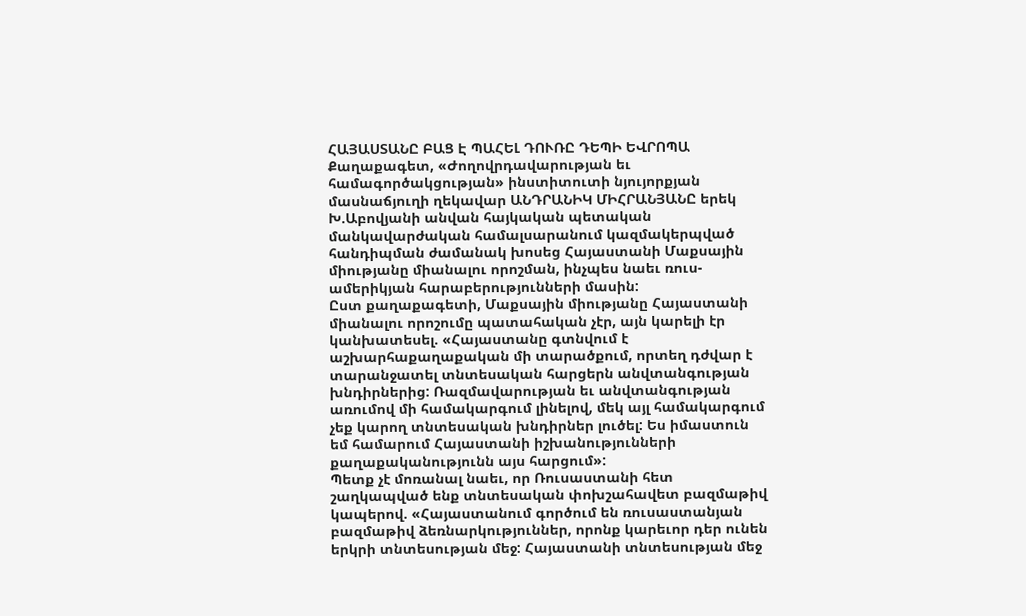ՀԱՅԱՍՏԱՆԸ ԲԱՑ Է ՊԱՀԵԼ ԴՈՒՌԸ ԴԵՊԻ ԵՎՐՈՊԱ
Քաղաքագետ, «Ժողովրդավարության եւ համագործակցության» ինստիտուտի նյույորքյան մասնաճյուղի ղեկավար ԱՆԴՐԱՆԻԿ ՄԻՀՐԱՆՅԱՆԸ երեկ Խ.Աբովյանի անվան հայկական պետական մանկավարժական համալսարանում կազմակերպված հանդիպման ժամանակ խոսեց Հայաստանի Մաքսային միությանը միանալու որոշման, ինչպես նաեւ ռուս-ամերիկյան հարաբերությունների մասին:
Ըստ քաղաքագետի, Մաքսային միությանը Հայաստանի միանալու որոշումը պատահական չէր, այն կարելի էր կանխատեսել. «Հայաստանը գտնվում է աշխարհաքաղաքական մի տարածքում, որտեղ դժվար է տարանջատել տնտեսական հարցերն անվտանգության խնդիրներից: Ռազմավարության եւ անվտանգության առումով մի համակարգում լինելով, մեկ այլ համակարգում չեք կարող տնտեսական խնդիրներ լուծել: Ես իմաստուն եմ համարում Հայաստանի իշխանությունների քաղաքականությունն այս հարցում»:
Պետք չէ մոռանալ նաեւ, որ Ռուսաստանի հետ շաղկապված ենք տնտեսական փոխշահավետ բազմաթիվ կապերով. «Հայաստանում գործում են ռուսաստանյան բազմաթիվ ձեռնարկություններ, որոնք կարեւոր դեր ունեն երկրի տնտեսության մեջ: Հայաստանի տնտեսության մեջ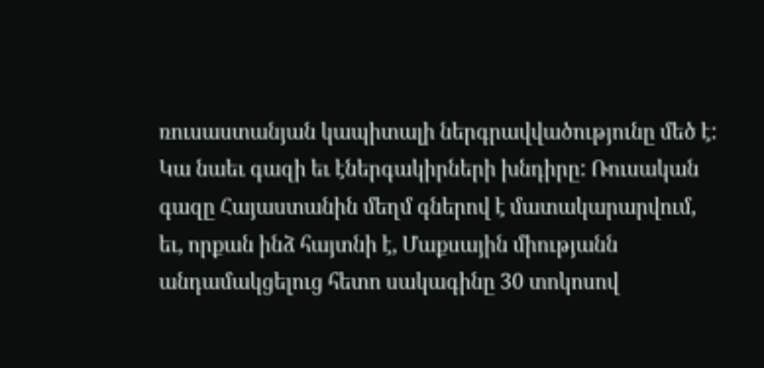ռուսաստանյան կապիտալի ներգրավվածությունը մեծ է:
Կա նաեւ գազի եւ էներգակիրների խնդիրը: Ռուսական գազը Հայաստանին մեղմ գներով է մատակարարվում, եւ, որքան ինձ հայտնի է, Մաքսային միությանն անդամակցելուց հետո սակագինը 30 տոկոսով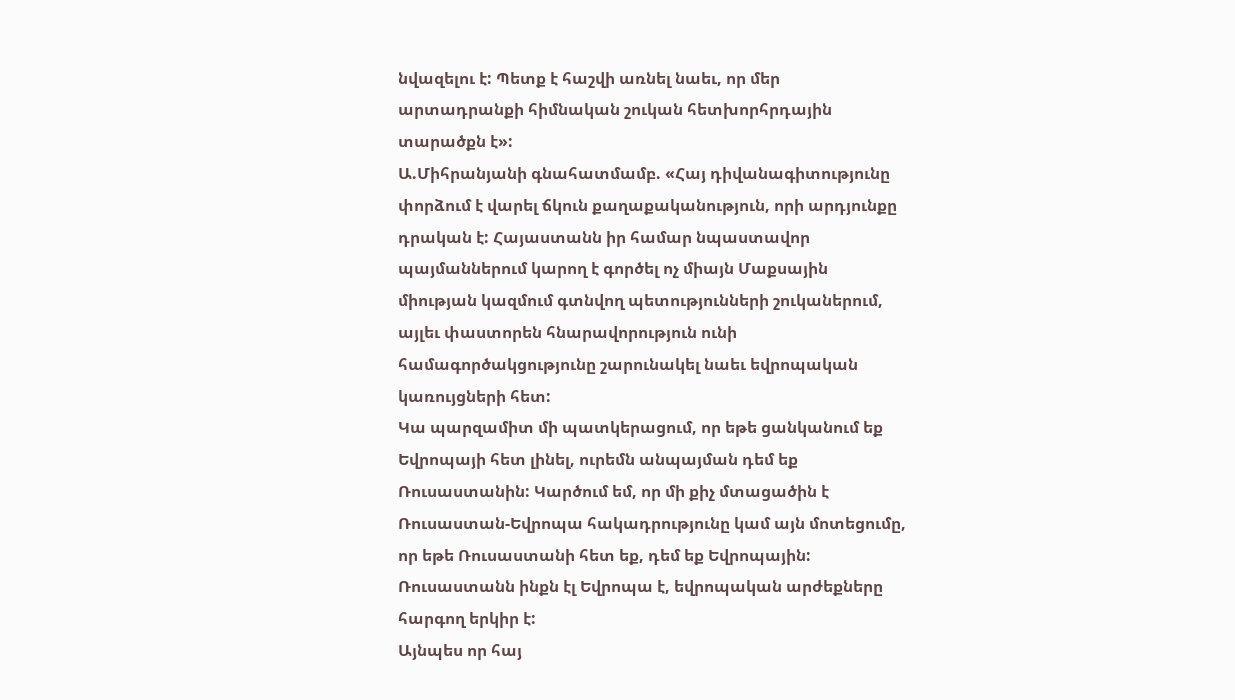նվազելու է: Պետք է հաշվի առնել նաեւ, որ մեր արտադրանքի հիմնական շուկան հետխորհրդային տարածքն է»:
Ա.Միհրանյանի գնահատմամբ. «Հայ դիվանագիտությունը փորձում է վարել ճկուն քաղաքականություն, որի արդյունքը դրական է: Հայաստանն իր համար նպաստավոր պայմաններում կարող է գործել ոչ միայն Մաքսային միության կազմում գտնվող պետությունների շուկաներում, այլեւ փաստորեն հնարավորություն ունի համագործակցությունը շարունակել նաեւ եվրոպական կառույցների հետ:
Կա պարզամիտ մի պատկերացում, որ եթե ցանկանում եք Եվրոպայի հետ լինել, ուրեմն անպայման դեմ եք Ռուսաստանին: Կարծում եմ, որ մի քիչ մտացածին է Ռուսաստան-Եվրոպա հակադրությունը կամ այն մոտեցումը, որ եթե Ռուսաստանի հետ եք, դեմ եք Եվրոպային: Ռուսաստանն ինքն էլ Եվրոպա է, եվրոպական արժեքները հարգող երկիր է:
Այնպես որ հայ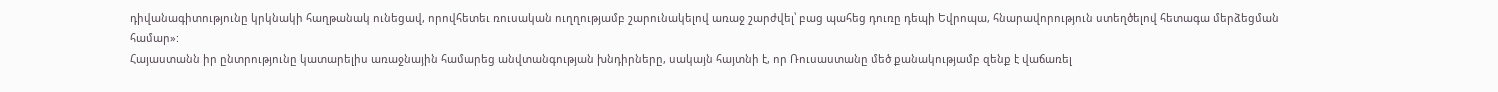դիվանագիտությունը կրկնակի հաղթանակ ունեցավ, որովհետեւ ռուսական ուղղությամբ շարունակելով առաջ շարժվել՝ բաց պահեց դուռը դեպի Եվրոպա, հնարավորություն ստեղծելով հետագա մերձեցման համար»:
Հայաստանն իր ընտրությունը կատարելիս առաջնային համարեց անվտանգության խնդիրները, սակայն հայտնի է, որ Ռուսաստանը մեծ քանակությամբ զենք է վաճառել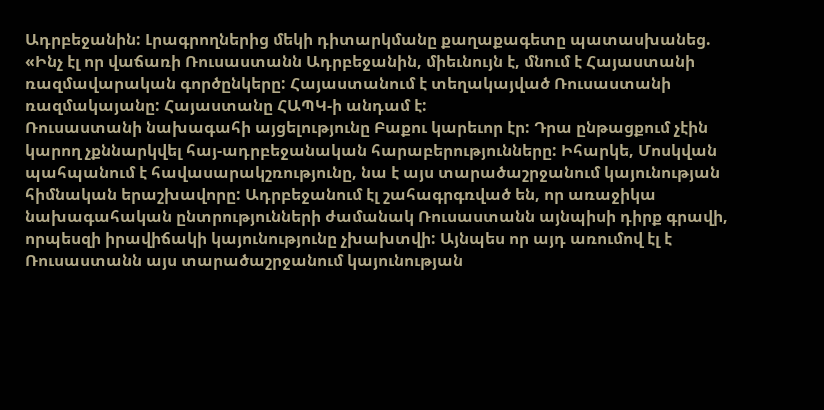Ադրբեջանին: Լրագրողներից մեկի դիտարկմանը քաղաքագետը պատասխանեց.
«Ինչ էլ որ վաճառի Ռուսաստանն Ադրբեջանին, միեւնույն է, մնում է Հայաստանի ռազմավարական գործընկերը: Հայաստանում է տեղակայված Ռուսաստանի ռազմակայանը: Հայաստանը ՀԱՊԿ-ի անդամ է:
Ռուսաստանի նախագահի այցելությունը Բաքու կարեւոր էր: Դրա ընթացքում չէին կարող չքննարկվել հայ-ադրբեջանական հարաբերությունները: Իհարկե, Մոսկվան պահպանում է հավասարակշռությունը, նա է այս տարածաշրջանում կայունության հիմնական երաշխավորը: Ադրբեջանում էլ շահագրգռված են, որ առաջիկա նախագահական ընտրությունների ժամանակ Ռուսաստանն այնպիսի դիրք գրավի, որպեսզի իրավիճակի կայունությունը չխախտվի: Այնպես որ այդ առումով էլ է Ռուսաստանն այս տարածաշրջանում կայունության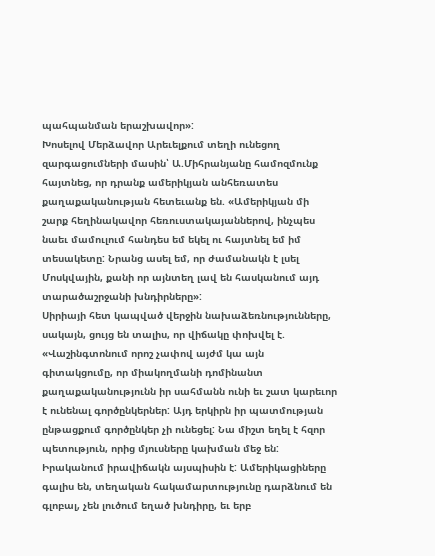պահպանման երաշխավոր»:
Խոսելով Մերձավոր Արեւելքում տեղի ունեցող զարգացումների մասին՝ Ա.Միհրանյանը համոզմունք հայտնեց, որ դրանք ամերիկյան անհեռատես քաղաքականության հետեւանք են. «Ամերիկյան մի շարք հեղինակավոր հեռուստակայաններով, ինչպես նաեւ մամուլում հանդես եմ եկել ու հայտնել եմ իմ տեսակետը: Նրանց ասել եմ, որ ժամանակն է լսել Մոսկվային, քանի որ այնտեղ լավ են հասկանում այդ տարածաշրջանի խնդիրները»:
Սիրիայի հետ կապված վերջին նախաձեռնությունները, սակայն, ցույց են տալիս, որ վիճակը փոխվել է. «Վաշինգտոնում որոշ չափով այժմ կա այն գիտակցումը, որ միակողմանի դոմինանտ քաղաքականությունն իր սահմանն ունի եւ շատ կարեւոր է ունենալ գործընկերներ: Այդ երկիրն իր պատմության ընթացքում գործընկեր չի ունեցել: Նա միշտ եղել է հզոր պետություն, որից մյուսները կախման մեջ են:
Իրականում իրավիճակն այսպիսին է: Ամերիկացիները գալիս են, տեղական հակամարտությունը դարձնում են գլոբալ, չեն լուծում եղած խնդիրը, եւ երբ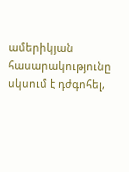ամերիկյան հասարակությունը սկսում է դժգոհել,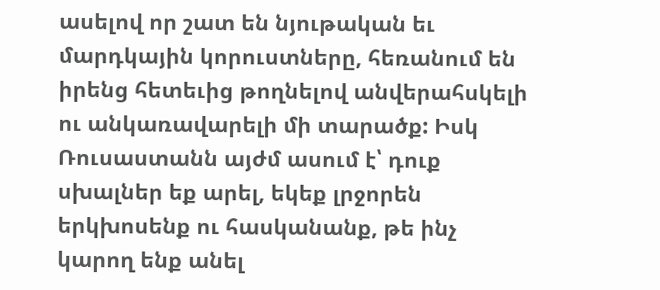ասելով որ շատ են նյութական եւ մարդկային կորուստները, հեռանում են իրենց հետեւից թողնելով անվերահսկելի ու անկառավարելի մի տարածք: Իսկ Ռուսաստանն այժմ ասում է՝ դուք սխալներ եք արել, եկեք լրջորեն երկխոսենք ու հասկանանք, թե ինչ կարող ենք անել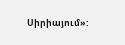Սիրիայում»: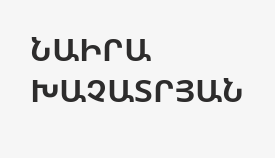ՆԱԻՐԱ ԽԱՉԱՏՐՅԱՆ